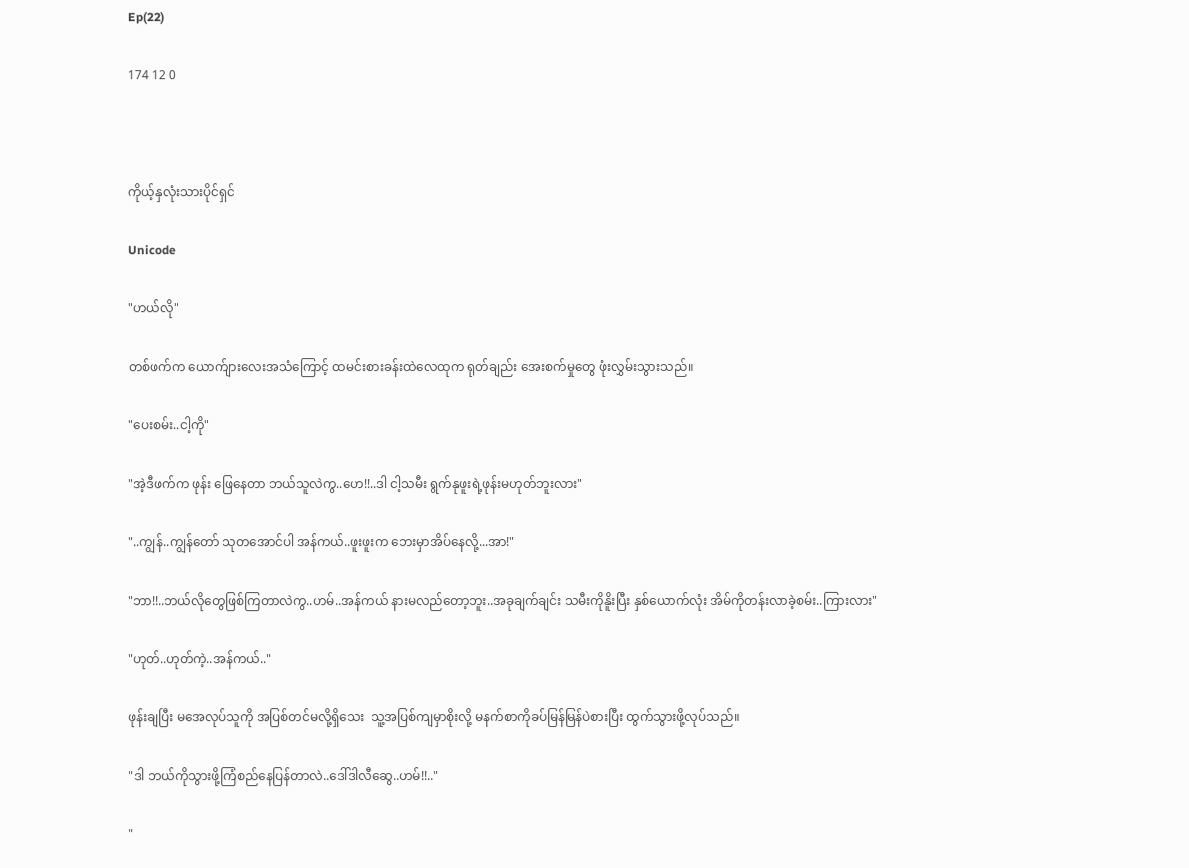Ep(22)

174 12 0



ကိုယ့်နှလုံးသားပိုင်ရှင်

Unicode

"ဟယ်လို"

တစ်ဖက်က ယောက်ျားလေးအသံကြောင့် ထမင်းစားခန်းထဲလေထုက ရုတ်ချည်း အေးစက်မှုတွေ ဖုံးလွှမ်းသွားသည်။

"ပေးစမ်း..ငါ့ကို"

"အဲ့ဒီဖက်က ဖုန်း ဖြေနေတာ ဘယ်သူလဲကွ..ဟေ!!..ဒါ ငါ့သမီး ရွက်နုဖူးရဲ့ဖုန်းမဟုတ်ဘူးလား"

"..ကျွန်..ကျွန်တော် သုတအောင်ပါ အန်ကယ်..ဖူးဖူးက ဘေးမှာအိပ်နေလို့...အာ!"

"ဘာ!!..ဘယ်လိုတွေဖြစ်ကြတာလဲကွ..ဟမ်..အန်ကယ် နားမလည်တော့ဘူး..အခုချက်ချင်း သမီးကိုနိူးပြီး နှစ်ယောက်လုံး အိမ်ကိုတန်းလာခဲ့စမ်း..ကြားလား"

"ဟုတ်..ဟုတ်ကဲ့..အန်ကယ်.."

ဖုန်းချပြီး မအေလုပ်သူကို အပြစ်တင်မလို့ရှိသေး  သူ့အပြစ်ကျမှာစိုးလို့ မနက်စာကိုခပ်မြန်မြန်ပဲစားပြီး ထွက်သွားဖို့လုပ်သည်။

"ဒါ ဘယ်ကိုသွားဖို့ကြံစည်နေပြန်တာလဲ..ဒေါ်ဒါလီဆွေ..ဟမ်!!.."

"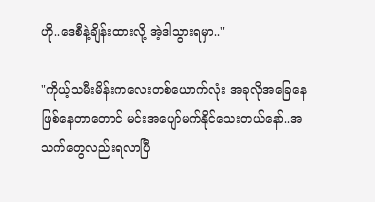ဟို..ဒေစီနဲ့ချိန်းထားလို့ အဲ့ဒါသွားရမှာ.."

"ကိုယ့်သမီးမိန်းကလေးတစ်ယောက်လုံး အခုလိုအခြေနေဖြစ်နေတာတောင် မင်းအပျော်မက်နိုင်သေးတယ်နော်..အသက်တွေလည်းရလာပြီ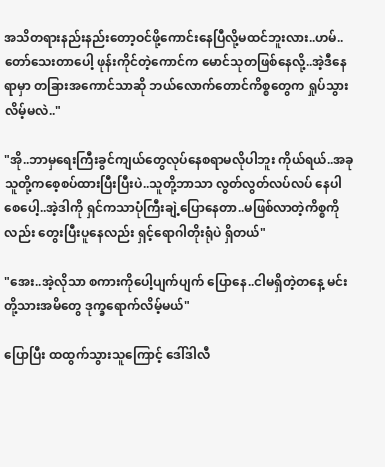အသိတရားနည်းနည်းတော့ဝင်ဖို့ကောင်းနေပြီလို့မထင်ဘူးလား..ဟမ်..တော်သေးတာပေါ့ ဖုန်းကိုင်တဲ့ကောင်က မောင်သုတဖြစ်နေလို့..အဲ့ဒီနေရာမှာ တခြားအကောင်သာဆို ဘယ်လောက်တောင်ကိစ္စတွေက ရှုပ်သွားလိမ့်မလဲ.."

"အို..ဘာမှရေးကြီးခွင်ကျယ်တွေလုပ်နေစရာမလိုပါဘူး ကိုယ်ရယ်..အခု သူတို့ကစေ့စပ်ထားပြီးပြီးပဲ..သူတို့ဘာသာ လွတ်လွတ်လပ်လပ် နေပါစေပေါ့..အဲ့ဒါကို ရှင်ကသာပုံကြီးချဲ့ပြောနေတာ..မဖြစ်လာတဲ့ကိစ္စကိုလည်း တွေးပြီးပူနေလည်း ရှင့်ရောဂါတိုးရုံပဲ ရှိတယ်"

"အေး..အဲ့လိုသာ စကားကိုပေါ့ပျက်ပျက် ပြောနေ..ငါမရှိတဲ့တနေ့ မင်းတို့သားအမိတွေ ဒုက္ခရောက်လိမ့်မယ်"

ပြောပြီး ထထွက်သွားသူကြောင့် ဒေါ်ဒါလီ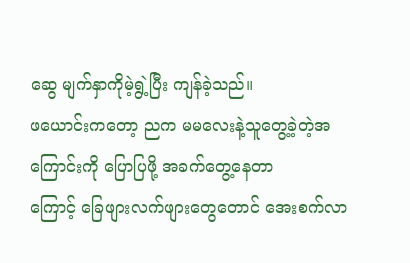ဆွေ မျက်နှာကိုမဲ့ရွဲ့ပြီး ကျန်ခဲ့သည်။
ဖယောင်းကတော့ ညက မမလေးနဲ့သူတွေ့ခဲ့တဲ့အကြောင်းကို ပြောပြဖို့ အခက်တွေ့နေတာ
ကြောင့် ခြေဖျားလက်ဖျားတွေတောင် အေးစက်လာ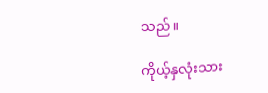သည်။

ကိုယ့်နှလုံးသား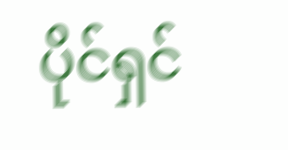ပိုင်ရှင်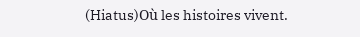(Hiatus)Où les histoires vivent.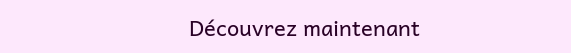Découvrez maintenant